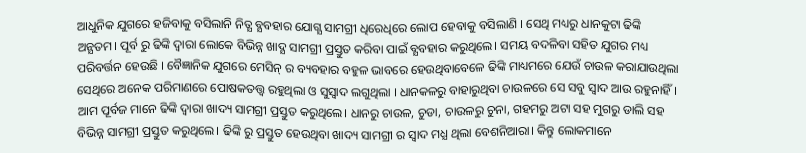ଆଧୁନିକ ଯୁଗରେ ହଜିବାକୁ ବସିଲାନି ନିତ୍ଯ ବ୍ଯବହାର ଯୋଗ୍ଯ ସାମଗ୍ରୀ ଧିରେଧିରେ ଲୋପ ହେବାକୁ ବସିଲାଣି । ସେଥି ମଧ୍ୟରୁ ଧାନକୁଟା ଢିଙ୍କି ଅନ୍ଯତମ। ପୂର୍ବ ରୁ ଢିଙ୍କି ଦ୍ବାରା ଲୋକେ ବିଭିନ୍ନ ଖାଦ୍ଯ ସାମଗ୍ରୀ ପ୍ରସ୍ତୁତ କରିବା ପାଇଁ ବ୍ଯବହାର କରୁଥିଲେ। ସମୟ ବଦଳିବା ସହିତ ଯୁଗର ମଧ୍ୟ ପରିବର୍ତ୍ତନ ହେଉଛି । ବୈଜ୍ଞାନିକ ଯୁଗରେ ମେସିନ୍ ର ବ୍ୟବହାର ବହୁଳ ଭାବରେ ହେଉଥିବାବେଳେ ଢିଙ୍କି ମାଧ୍ୟମରେ ଯେଉଁ ଚାଉଳ କରାଯାଉଥିଲା ସେଥିରେ ଅନେକ ପରିମାଣରେ ପୋଷକତତ୍ତ୍ୱ ରହୁଥିଲା ଓ ସୁସ୍ୱାଦ ଲଗୁଥିଲା । ଧାନକଳରୁ ବାହାରୁଥିବା ଚାଉଳରେ ସେ ସବୁ ସ୍ୱାଦ ଆଉ ରହୁନାହିଁ ।
ଆମ ପୂର୍ବଜ ମାନେ ଢିଙ୍କି ଦ୍ବାରା ଖାଦ୍ୟ ସାମଗ୍ରୀ ପ୍ରସ୍ତୁତ କରୁଥିଲେ। ଧାନରୁ ଚାଉଳ, ଚୁଡା, ଚାଉଳରୁ ଚୁନା, ଗହମରୁ ଅଟା ସହ ମୁଗରୁ ଡାଲି ସହ ବିଭିନ୍ନ ସାମଗ୍ରୀ ପ୍ରସ୍ତୁତ କରୁଥିଲେ। ଢିଙ୍କି ରୁ ପ୍ରସ୍ତୁତ ହେଉଥିବା ଖାଦ୍ୟ ସାମଗ୍ରୀ ର ସ୍ବାଦ ମଧ୍ଯ ଥିଲା ବେଶନିଆରା। କିନ୍ତୁ ଲୋକମାନେ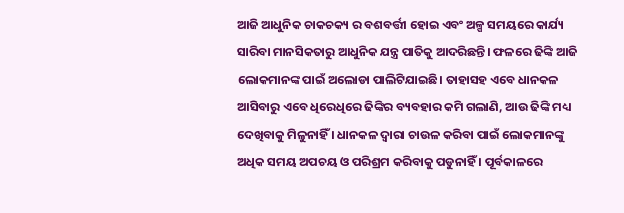ଆଜି ଆଧୁନିକ ଚାକଚକ୍ୟ ର ବଶବର୍ତ୍ତୀ ହୋଇ ଏବଂ ଅଳ୍ପ ସମୟରେ କାର୍ଯ୍ୟ ସାରିବା ମାନସିକତାରୁ ଆଧୁନିକ ଯନ୍ତ୍ର ପାତିକୁ ଆଦରିଛନ୍ତି। ଫଳରେ ଢିଙ୍କି ଆଜି ଲୋକମାନଙ୍କ ପାଇଁ ଅଲୋଡା ପାଲିଟିଯାଇଛି। ତାହାସହ ଏବେ ଧାନକଳ ଆସିବାରୁ ଏବେ ଧିରେଧିରେ ଢିଙ୍କିର ବ୍ୟବହାର କମି ଗଲାଣି, ଆଉ ଢିଙ୍କି ମଧ୍ୟ ଦେଖିବାକୁ ମିଳୁନାହିଁ । ଧାନକଳ ଦ୍ୱାରା ଚାଉଳ କରିବା ପାଇଁ ଲୋକମାନଙ୍କୁ ଅଧିକ ସମୟ ଅପଚୟ ଓ ପରିଶ୍ରମ କରିବାକୁ ପଡୁନାହିଁ । ପୂର୍ବକାଳରେ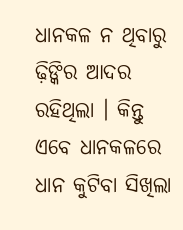ଧାନକଳ ନ ଥିବାରୁ ଢ଼ିଙ୍କିର ଆଦର ରହିଥିଲା । କିନ୍ତୁ ଏବେ ଧାନକଳରେ ଧାନ କୁଟିବା ସିଖିଲା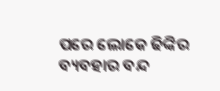ପରେ ଲୋକେ ଢିଙ୍କିର ବ୍ୟବହାର ବନ୍ଦ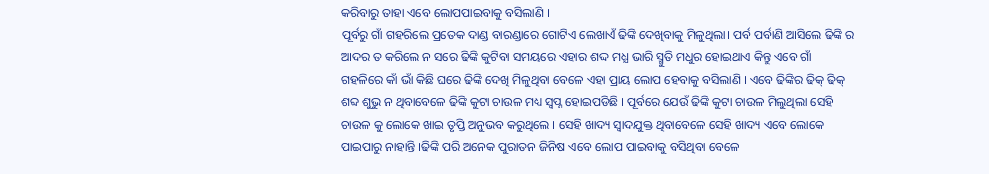କରିବାରୁ ତାହା ଏବେ ଲୋପପାଇବାକୁ ବସିଲାଣି ।
ପୂର୍ବରୁ ଗାଁ ଗହରିଲେ ପ୍ରତେକ ଦାଣ୍ଡ ବାରଣ୍ଡାରେ ଗୋଟିଏ ଲେଖାଏଁ ଢିଙ୍କି ଦେଖିବାକୁ ମିଳୁଥିଲା। ପର୍ବ ପର୍ବାଣି ଆସିଲେ ଢିଙ୍କି ର ଆଦର ତ କରିଲେ ନ ସରେ ଢିଙ୍କି କୁଟିବା ସମୟରେ ଏହାର ଶଦ୍ଦ ମଧ୍ଯ ଭାରି ସ୍ମୁତି ମଧୁର ହୋଇଥାଏ କିନ୍ତୁ ଏବେ ଗାଁ ଗହଳିରେ କାଁ ଭାଁ କିଛି ଘରେ ଢିଙ୍କି ଦେଖି ମିଳୁଥିବା ବେଳେ ଏହା ପ୍ରାୟ ଲୋପ ହେବାକୁ ବସିଲାଣି । ଏବେ ଢିଙ୍କିର ଢିକ୍ ଢିକ୍ ଶବ୍ଦ ଶୁଭୁ ନ ଥିବାବେଳେ ଢିଙ୍କି କୁଟା ଚାଉଳ ମଧ୍ୟ ସ୍ୱପ୍ନ ହୋଇପଡିଛି । ପୂର୍ବରେ ଯେଉଁ ଢିଙ୍କି କୁଟା ଚାଉଳ ମିଲୁଥିଲା ସେହି ଚାଉଳ କୁ ଲୋକେ ଖାଇ ତୃପ୍ତି ଅନୁଭବ କରୁଥିଲେ । ସେହି ଖାଦ୍ୟ ସ୍ୱାଦଯୁକ୍ତ ଥିବାବେଳେ ସେହି ଖାଦ୍ୟ ଏବେ ଲୋକେ ପାଇପାରୁ ନାହାନ୍ତି ।ଢିଙ୍କି ପରି ଅନେକ ପୁରାତନ ଜିନିଷ ଏବେ ଲୋପ ପାଇବାକୁ ବସିଥିବା ବେଳେ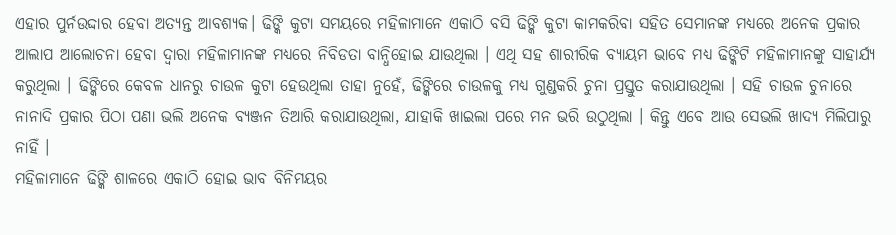ଏହାର ପୁର୍ନଉଦ୍ଦାର ହେବା ଅତ୍ଯନ୍ତ ଆବଶ୍ଯକ। ଢିଙ୍କି କୁଟା ସମୟରେ ମହିଳାମାନେ ଏକାଠି ବସି ଢିଙ୍କି କୁଟା କାମକରିବା ସହିତ ସେମାନଙ୍କ ମଧ୍ୟରେ ଅନେକ ପ୍ରକାର ଆଲାପ ଆଲୋଚନା ହେବା ଦ୍ୱାରା ମହିଳାମାନଙ୍କ ମଧ୍ୟରେ ନିବିଡତା ବାନ୍ଧିହୋଇ ଯାଉଥିଲା । ଏଥି ସହ ଶାରୀରିକ ବ୍ୟାୟମ ଭାବେ ମଧ୍ୟ ଢିଙ୍କିଟି ମହିଳାମାନଙ୍କୁ ସାହାର୍ଯ୍ୟ କରୁଥିଲା । ଢିଙ୍କିରେ କେବଳ ଧାନରୁ ଚାଉଳ କୁଟା ହେଉଥିଲା ତାହା ନୁହେଁ, ଢିଙ୍କିରେ ଚାଉଳକୁ ମଧ୍ୟ ଗୁଣ୍ଡକରି ଚୁନା ପ୍ରସ୍ତୁତ କରାଯାଉଥିଲା । ସହି ଚାଉଳ ଚୁନାରେ ନାନାଦି ପ୍ରକାର ପିଠା ପଣା ଭଲି ଅନେକ ବ୍ୟଞ୍ଜନ ତିଆରି କରାଯାଉଥିଲା, ଯାହାକି ଖାଇଲା ପରେ ମନ ଭରି ଉଠୁଥିଲା । କିନ୍ତୁ ଏବେ ଆଉ ସେଭଲି ଖାଦ୍ୟ ମିଲିପାରୁ ନାହିଁ ।
ମହିଳାମାନେ ଢିଙ୍କି ଶାଳରେ ଏକାଠି ହୋଇ ଭାବ ବିନିମୟର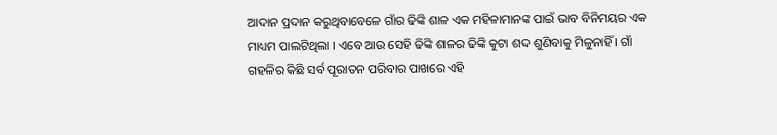ଆଦାନ ପ୍ରଦାନ କରୁଥିବାବେଳେ ଗାଁର ଢିଙ୍କି ଶାଳ ଏକ ମହିଳାମାନଙ୍କ ପାଇଁ ଭାବ ବିନିମୟର ଏକ ମାଧ୍ୟମ ପାଲଟିଥିଲା । ଏବେ ଆଉ ସେହି ଢିଙ୍କି ଶାଳର ଢିଙ୍କି କୁଟା ଶଦ୍ଦ ଶୁଣିବାକୁ ମିଳୁନାହିଁ । ଗାଁ ଗହଳିର କିଛି ସର୍ବ ପୂରାତନ ପରିବାର ପାଖରେ ଏହି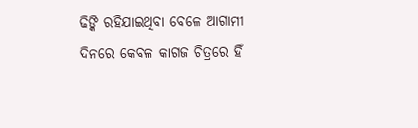ଢିଙ୍କି ରହିଯାଇଥିବା ବେଳେ ଆଗାମୀ ଦିନରେ କେବଳ କାଗଜ ଚିତ୍ରରେ ହିଁ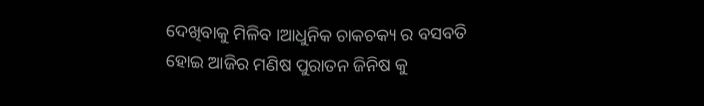ଦେଖିବାକୁ ମିଳିବ ।ଆଧୁନିକ ଚାକଚକ୍ୟ ର ବସବତି ହୋଇ ଆଜିର ମଣିଷ ପୁରାତନ ଜିନିଷ କୁ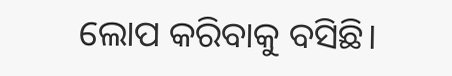ଲୋପ କରିବାକୁ ବସିଛି।